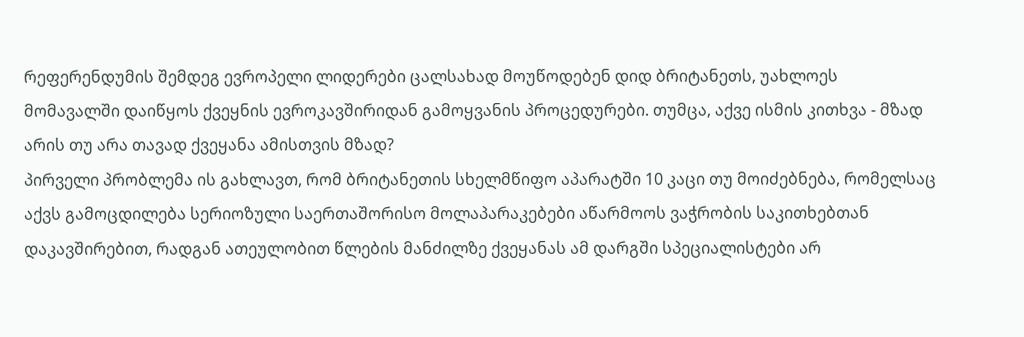რეფერენდუმის შემდეგ ევროპელი ლიდერები ცალსახად მოუწოდებენ დიდ ბრიტანეთს, უახლოეს მომავალში დაიწყოს ქვეყნის ევროკავშირიდან გამოყვანის პროცედურები. თუმცა, აქვე ისმის კითხვა - მზად არის თუ არა თავად ქვეყანა ამისთვის მზად?
პირველი პრობლემა ის გახლავთ, რომ ბრიტანეთის სხელმწიფო აპარატში 10 კაცი თუ მოიძებნება, რომელსაც აქვს გამოცდილება სერიოზული საერთაშორისო მოლაპარაკებები აწარმოოს ვაჭრობის საკითხებთან დაკავშირებით, რადგან ათეულობით წლების მანძილზე ქვეყანას ამ დარგში სპეციალისტები არ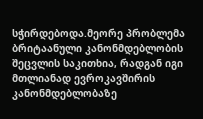სჭირდებოდა.მეორე პრობლემა ბრიტაანული კანონმდებლობის შეცვლის საკითხია, რადგან იგი მთლიანად ევროკავშირის კანონმდებლობაზე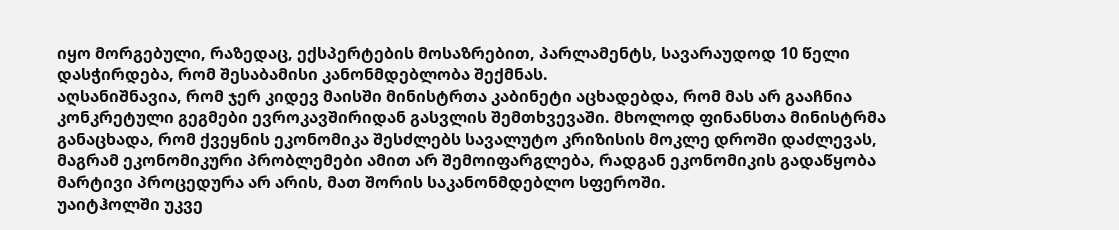იყო მორგებული, რაზედაც, ექსპერტების მოსაზრებით, პარლამენტს, სავარაუდოდ 10 წელი დასჭირდება, რომ შესაბამისი კანონმდებლობა შექმნას.
აღსანიშნავია, რომ ჯერ კიდევ მაისში მინისტრთა კაბინეტი აცხადებდა, რომ მას არ გააჩნია კონკრეტული გეგმები ევროკავშირიდან გასვლის შემთხვევაში. მხოლოდ ფინანსთა მინისტრმა განაცხადა, რომ ქვეყნის ეკონომიკა შესძლებს სავალუტო კრიზისის მოკლე დროში დაძლევას, მაგრამ ეკონომიკური პრობლემები ამით არ შემოიფარგლება, რადგან ეკონომიკის გადაწყობა მარტივი პროცედურა არ არის, მათ შორის საკანონმდებლო სფეროში.
უაიტჰოლში უკვე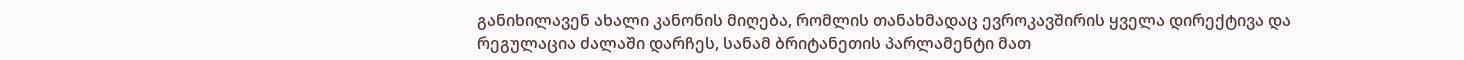განიხილავენ ახალი კანონის მიღება, რომლის თანახმადაც ევროკავშირის ყველა დირექტივა და რეგულაცია ძალაში დარჩეს, სანამ ბრიტანეთის პარლამენტი მათ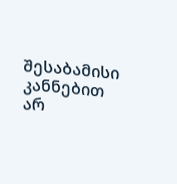შესაბამისი კანნებით არ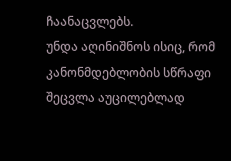ჩაანაცვლებს.
უნდა აღინიშნოს ისიც, რომ კანონმდებლობის სწრაფი შეცვლა აუცილებლად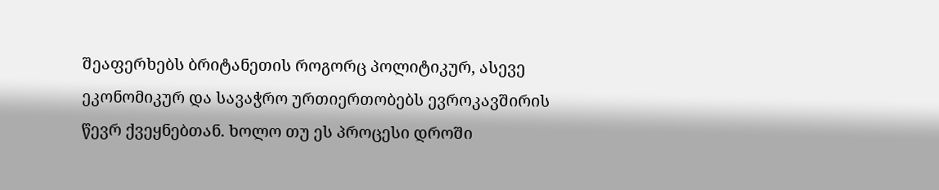შეაფერხებს ბრიტანეთის როგორც პოლიტიკურ, ასევე ეკონომიკურ და სავაჭრო ურთიერთობებს ევროკავშირის წევრ ქვეყნებთან. ხოლო თუ ეს პროცესი დროში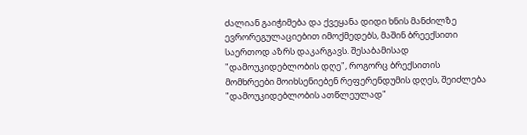ძალიან გაიჭიმება და ქვეყანა დიდი ხნის მანძილზე ევრორეგულაციებით იმოქმედებს, მაშინ ბრეექსითი საერთოდ აზრს დაკარგავს. შესაბამისად "დამოუკიდებლობის დღე", როგორც ბრექსითის მომხრეები მოიხსენიებენ რეფერენდუმის დღეს, შეიძლება "დამოუკიდებლობის ათწლეულად"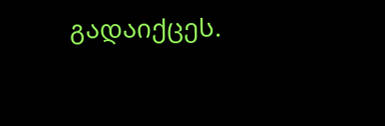გადაიქცეს.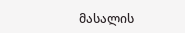მასალის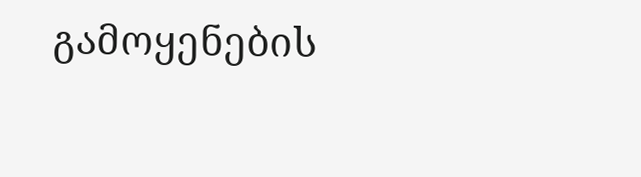გამოყენების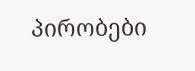პირობები